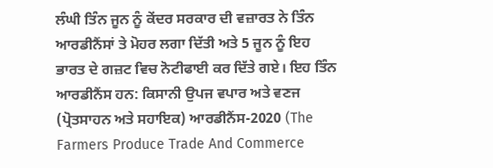ਲੰਘੀ ਤਿੰਨ ਜੂਨ ਨੂੰ ਕੇਂਦਰ ਸਰਕਾਰ ਦੀ ਵਜ਼ਾਰਤ ਨੇ ਤਿੰਨ ਆਰਡੀਨੈਂਸਾਂ ਤੇ ਮੋਹਰ ਲਗਾ ਦਿੱਤੀ ਅਤੇ 5 ਜੂਨ ਨੂੰ ਇਹ ਭਾਰਤ ਦੇ ਗਜ਼ਟ ਵਿਚ ਨੋਟੀਫਾਈ ਕਰ ਦਿੱਤੇ ਗਏ। ਇਹ ਤਿੰਨ ਆਰਡੀਨੈਂਸ ਹਨ: ਕਿਸਾਨੀ ਉਪਜ ਵਪਾਰ ਅਤੇ ਵਣਜ (ਪ੍ਰੋਤਸਾਹਨ ਅਤੇ ਸਹਾਇਕ) ਆਰਡੀਨੈਂਸ-2020 (The Farmers Produce Trade And Commerce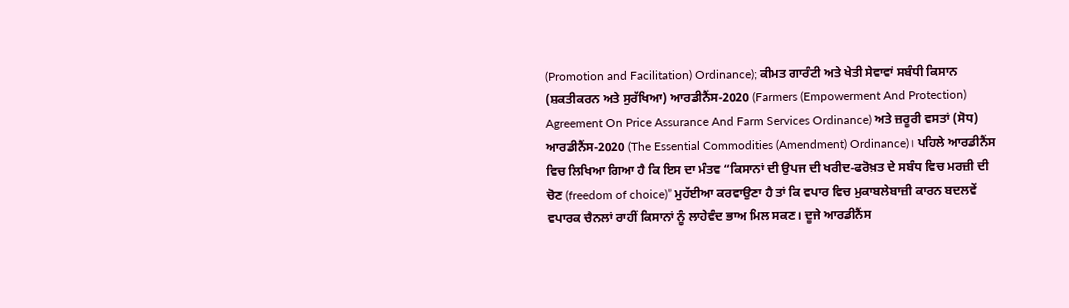(Promotion and Facilitation) Ordinance); ਕੀਮਤ ਗਾਰੰਟੀ ਅਤੇ ਖੇਤੀ ਸੇਵਾਵਾਂ ਸਬੰਧੀ ਕਿਸਾਨ (ਸ਼ਕਤੀਕਰਨ ਅਤੇ ਸੁਰੱਖਿਆ) ਆਰਡੀਨੈਂਸ-2020 (Farmers (Empowerment And Protection) Agreement On Price Assurance And Farm Services Ordinance) ਅਤੇ ਜ਼ਰੂਰੀ ਵਸਤਾਂ (ਸੋਧ) ਆਰਡੀਨੈਂਸ-2020 (The Essential Commodities (Amendment) Ordinance)। ਪਹਿਲੇ ਆਰਡੀਨੈਂਸ ਵਿਚ ਲਿਖਿਆ ਗਿਆ ਹੈ ਕਿ ਇਸ ਦਾ ਮੰਤਵ “ਕਿਸਾਨਾਂ ਦੀ ਉਪਜ ਦੀ ਖਰੀਦ-ਫਰੋਖ਼ਤ ਦੇ ਸਬੰਧ ਵਿਚ ਮਰਜ਼ੀ ਦੀ ਚੋਣ (freedom of choice)” ਮੁਹੱਈਆ ਕਰਵਾਉਣਾ ਹੈ ਤਾਂ ਕਿ ਵਪਾਰ ਵਿਚ ਮੁਕਾਬਲੇਬਾਜ਼ੀ ਕਾਰਨ ਬਦਲਵੇਂ ਵਪਾਰਕ ਚੈਨਲਾਂ ਰਾਹੀਂ ਕਿਸਾਨਾਂ ਨੂੰ ਲਾਹੇਵੰਦ ਭਾਅ ਮਿਲ ਸਕਣ। ਦੂਜੇ ਆਰਡੀਨੈਂਸ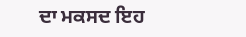ਦਾ ਮਕਸਦ ਇਹ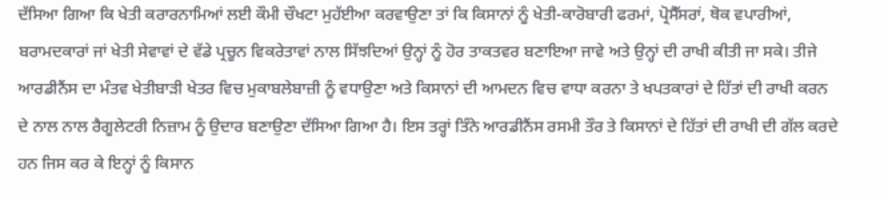ਦੱਸਿਆ ਗਿਆ ਕਿ ਖੇਤੀ ਕਰਾਰਨਾਮਿਆਂ ਲਈ ਕੌਮੀ ਚੌਖਟਾ ਮੁਹੱਈਆ ਕਰਵਾਉਣਾ ਤਾਂ ਕਿ ਕਿਸਾਨਾਂ ਨੂੰ ਖੇਤੀ-ਕਾਰੋਬਾਰੀ ਫਰਮਾਂ, ਪ੍ਰੋਸੈੱਸਰਾਂ, ਥੋਕ ਵਪਾਰੀਆਂ, ਬਰਾਮਦਕਾਰਾਂ ਜਾਂ ਖੇਤੀ ਸੇਵਾਵਾਂ ਦੇ ਵੱਡੇ ਪ੍ਰਚੂਨ ਵਿਕਰੇਤਾਵਾਂ ਨਾਲ ਸਿੱਝਦਿਆਂ ਉਨ੍ਹਾਂ ਨੂੰ ਹੋਰ ਤਾਕਤਵਰ ਬਣਾਇਆ ਜਾਵੇ ਅਤੇ ਉਨ੍ਹਾਂ ਦੀ ਰਾਖੀ ਕੀਤੀ ਜਾ ਸਕੇ। ਤੀਜੇ ਆਰਡੀਨੈਂਸ ਦਾ ਮੰਤਵ ਖੇਤੀਬਾੜੀ ਖੇਤਰ ਵਿਚ ਮੁਕਾਬਲੇਬਾਜ਼ੀ ਨੂੰ ਵਧਾਉਣਾ ਅਤੇ ਕਿਸਾਨਾਂ ਦੀ ਆਮਦਨ ਵਿਚ ਵਾਧਾ ਕਰਨਾ ਤੇ ਖਪਤਕਾਰਾਂ ਦੇ ਹਿੱਤਾਂ ਦੀ ਰਾਖੀ ਕਰਨ ਦੇ ਨਾਲ ਨਾਲ ਰੈਗੂਲੇਟਰੀ ਨਿਜ਼ਾਮ ਨੂੰ ਉਦਾਰ ਬਣਾਉਣਾ ਦੱਸਿਆ ਗਿਆ ਹੈ। ਇਸ ਤਰ੍ਹਾਂ ਤਿੰਨੇ ਆਰਡੀਨੈਂਸ ਰਸਮੀ ਤੌਰ ਤੇ ਕਿਸਾਨਾਂ ਦੇ ਹਿੱਤਾਂ ਦੀ ਰਾਖੀ ਦੀ ਗੱਲ ਕਰਦੇ ਹਨ ਜਿਸ ਕਰ ਕੇ ਇਨ੍ਹਾਂ ਨੂੰ ਕਿਸਾਨ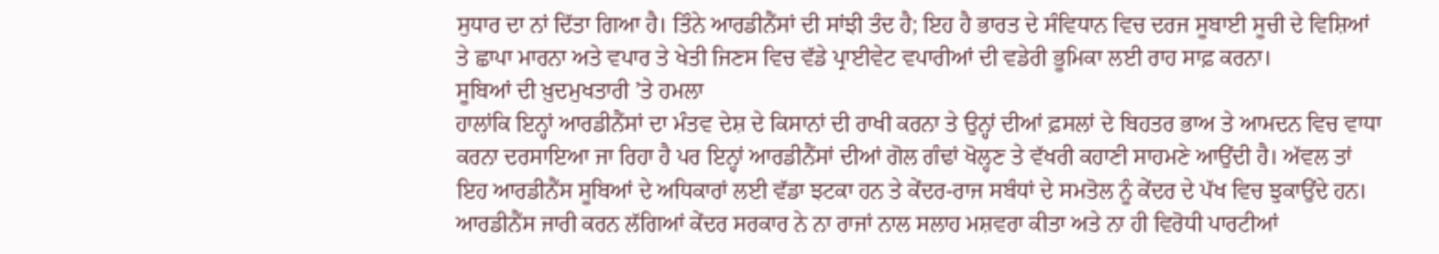ਸੁਧਾਰ ਦਾ ਨਾਂ ਦਿੱਤਾ ਗਿਆ ਹੈ। ਤਿੰਨੇ ਆਰਡੀਨੈਂਸਾਂ ਦੀ ਸਾਂਝੀ ਤੰਦ ਹੈ; ਇਹ ਹੈ ਭਾਰਤ ਦੇ ਸੰਵਿਧਾਨ ਵਿਚ ਦਰਜ ਸੂਬਾਈ ਸੂਚੀ ਦੇ ਵਿਸ਼ਿਆਂ ਤੇ ਛਾਪਾ ਮਾਰਨਾ ਅਤੇ ਵਪਾਰ ਤੇ ਖੇਤੀ ਜਿਣਸ ਵਿਚ ਵੱਡੇ ਪ੍ਰਾਈਵੇਟ ਵਪਾਰੀਆਂ ਦੀ ਵਡੇਰੀ ਭੂਮਿਕਾ ਲਈ ਰਾਹ ਸਾਫ਼ ਕਰਨਾ।
ਸੂਬਿਆਂ ਦੀ ਖ਼ੁਦਮੁਖਤਾਰੀ ’ਤੇ ਹਮਲਾ
ਹਾਲਾਂਕਿ ਇਨ੍ਹਾਂ ਆਰਡੀਨੈਂਸਾਂ ਦਾ ਮੰਤਵ ਦੇਸ਼ ਦੇ ਕਿਸਾਨਾਂ ਦੀ ਰਾਖੀ ਕਰਨਾ ਤੇ ਉਨ੍ਹਾਂ ਦੀਆਂ ਫ਼ਸਲਾਂ ਦੇ ਬਿਹਤਰ ਭਾਅ ਤੇ ਆਮਦਨ ਵਿਚ ਵਾਧਾ ਕਰਨਾ ਦਰਸਾਇਆ ਜਾ ਰਿਹਾ ਹੈ ਪਰ ਇਨ੍ਹਾਂ ਆਰਡੀਨੈਂਸਾਂ ਦੀਆਂ ਗੋਲ ਗੰਢਾਂ ਖੋਲ੍ਹਣ ਤੇ ਵੱਖਰੀ ਕਹਾਣੀ ਸਾਹਮਣੇ ਆਉਂਦੀ ਹੈ। ਅੱਵਲ ਤਾਂ ਇਹ ਆਰਡੀਨੈਂਸ ਸੂਬਿਆਂ ਦੇ ਅਧਿਕਾਰਾਂ ਲਈ ਵੱਡਾ ਝਟਕਾ ਹਨ ਤੇ ਕੇਂਦਰ-ਰਾਜ ਸਬੰਧਾਂ ਦੇ ਸਮਤੋਲ ਨੂੰ ਕੇਂਦਰ ਦੇ ਪੱਖ ਵਿਚ ਝੁਕਾਉਂਦੇ ਹਨ। ਆਰਡੀਨੈਂਸ ਜਾਰੀ ਕਰਨ ਲੱਗਿਆਂ ਕੇਂਦਰ ਸਰਕਾਰ ਨੇ ਨਾ ਰਾਜਾਂ ਨਾਲ ਸਲਾਹ ਮਸ਼ਵਰਾ ਕੀਤਾ ਅਤੇ ਨਾ ਹੀ ਵਿਰੋਧੀ ਪਾਰਟੀਆਂ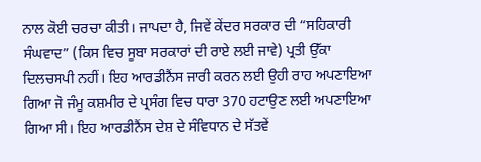ਨਾਲ ਕੋਈ ਚਰਚਾ ਕੀਤੀ। ਜਾਪਦਾ ਹੈ, ਜਿਵੇਂ ਕੇਂਦਰ ਸਰਕਾਰ ਦੀ “ਸਹਿਕਾਰੀ ਸੰਘਵਾਦ” (ਕਿਸ ਵਿਚ ਸੂਬਾ ਸਰਕਾਰਾਂ ਦੀ ਰਾਏ ਲਈ ਜਾਵੇ) ਪ੍ਰਤੀ ਉੱਕਾ ਦਿਲਚਸਪੀ ਨਹੀਂ। ਇਹ ਆਰਡੀਨੈਂਸ ਜਾਰੀ ਕਰਨ ਲਈ ਉਹੀ ਰਾਹ ਅਪਣਾਇਆ ਗਿਆ ਜੋ ਜੰਮੂ ਕਸ਼ਮੀਰ ਦੇ ਪ੍ਰਸੰਗ ਵਿਚ ਧਾਰਾ 370 ਹਟਾਉਣ ਲਈ ਅਪਣਾਇਆ ਗਿਆ ਸੀ। ਇਹ ਆਰਡੀਨੈਂਸ ਦੇਸ਼ ਦੇ ਸੰਵਿਧਾਨ ਦੇ ਸੱਤਵੇਂ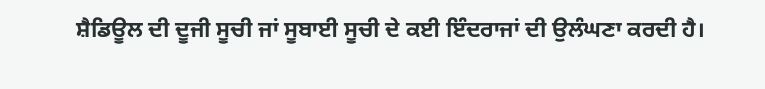ਸ਼ੈਡਿਊਲ ਦੀ ਦੂਜੀ ਸੂਚੀ ਜਾਂ ਸੂਬਾਈ ਸੂਚੀ ਦੇ ਕਈ ਇੰਦਰਾਜਾਂ ਦੀ ਉਲੰਘਣਾ ਕਰਦੀ ਹੈ।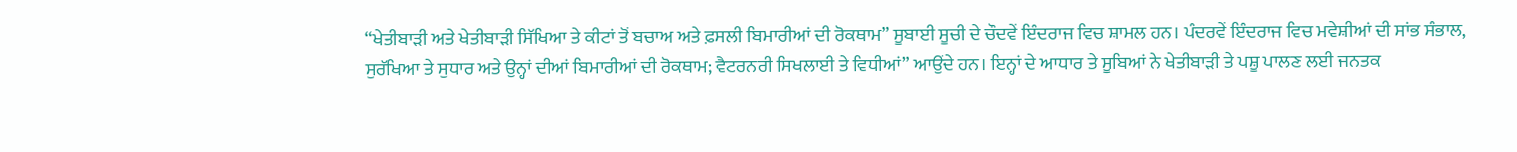“ਖੇਤੀਬਾੜੀ ਅਤੇ ਖੇਤੀਬਾੜੀ ਸਿੱਖਿਆ ਤੇ ਕੀਟਾਂ ਤੋਂ ਬਚਾਅ ਅਤੇ ਫ਼ਸਲੀ ਬਿਮਾਰੀਆਂ ਦੀ ਰੋਕਥਾਮ” ਸੂਬਾਈ ਸੂਚੀ ਦੇ ਚੌਦਵੇਂ ਇੰਦਰਾਜ ਵਿਚ ਸ਼ਾਮਲ ਹਨ। ਪੰਦਰਵੇਂ ਇੰਦਰਾਜ ਵਿਚ ਮਵੇਸ਼ੀਆਂ ਦੀ ਸਾਂਭ ਸੰਭਾਲ, ਸੁਰੱਖਿਆ ਤੇ ਸੁਧਾਰ ਅਤੇ ਉਨ੍ਹਾਂ ਦੀਆਂ ਬਿਮਾਰੀਆਂ ਦੀ ਰੋਕਥਾਮ; ਵੈਟਰਨਰੀ ਸਿਖਲਾਈ ਤੇ ਵਿਧੀਆਂ” ਆਉਂਦੇ ਹਨ। ਇਨ੍ਹਾਂ ਦੇ ਆਧਾਰ ਤੇ ਸੂਬਿਆਂ ਨੇ ਖੇਤੀਬਾੜੀ ਤੇ ਪਸ਼ੂ ਪਾਲਣ ਲਈ ਜਨਤਕ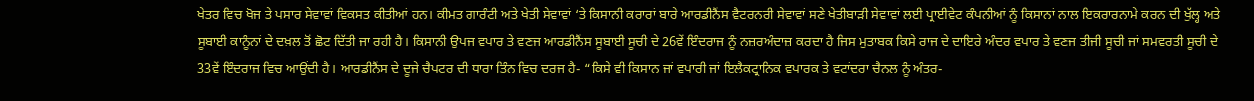ਖੇਤਰ ਵਿਚ ਖੋਜ ਤੇ ਪਸਾਰ ਸੇਵਾਵਾਂ ਵਿਕਸਤ ਕੀਤੀਆਂ ਹਨ। ਕੀਮਤ ਗਾਰੰਟੀ ਅਤੇ ਖੇਤੀ ਸੇਵਾਵਾਂ ‘ਤੇ ਕਿਸਾਨੀ ਕਰਾਰਾਂ ਬਾਰੇ ਆਰਡੀਨੈਂਸ ਵੈਟਰਨਰੀ ਸੇਵਾਵਾਂ ਸਣੇ ਖੇਤੀਬਾੜੀ ਸੇਵਾਵਾਂ ਲਈ ਪ੍ਰਾਈਵੇਟ ਕੰਪਨੀਆਂ ਨੂੰ ਕਿਸਾਨਾਂ ਨਾਲ ਇਕਰਾਰਨਾਮੇ ਕਰਨ ਦੀ ਖੁੱਲ੍ਹ ਅਤੇ ਸੂਬਾਈ ਕਾਨੂੰਨਾਂ ਦੇ ਦਖ਼ਲ ਤੋਂ ਛੋਟ ਦਿੱਤੀ ਜਾ ਰਹੀ ਹੈ। ਕਿਸਾਨੀ ਉਪਜ ਵਪਾਰ ਤੇ ਵਣਜ ਆਰਡੀਨੈਂਸ ਸੂਬਾਈ ਸੂਚੀ ਦੇ 26ਵੇਂ ਇੰਦਰਾਜ ਨੂੰ ਨਜ਼ਰਅੰਦਾਜ਼ ਕਰਦਾ ਹੈ ਜਿਸ ਮੁਤਾਬਕ ਕਿਸੇ ਰਾਜ ਦੇ ਦਾਇਰੇ ਅੰਦਰ ਵਪਾਰ ਤੇ ਵਣਜ ਤੀਜੀ ਸੂਚੀ ਜਾਂ ਸਮਵਰਤੀ ਸੂਚੀ ਦੇ 33ਵੇਂ ਇੰਦਰਾਜ ਵਿਚ ਆਉਂਦੀ ਹੈ। ਆਰਡੀਨੈਂਸ ਦੇ ਦੂਜੇ ਚੈਪਟਰ ਦੀ ਧਾਰਾ ਤਿੰਨ ਵਿਚ ਦਰਜ ਹੈ- “ਕਿਸੇ ਵੀ ਕਿਸਾਨ ਜਾਂ ਵਪਾਰੀ ਜਾਂ ਇਲੈਕਟ੍ਰਾਨਿਕ ਵਪਾਰਕ ਤੇ ਵਟਾਂਦਰਾ ਚੈਨਲ ਨੂੰ ਅੰਤਰ-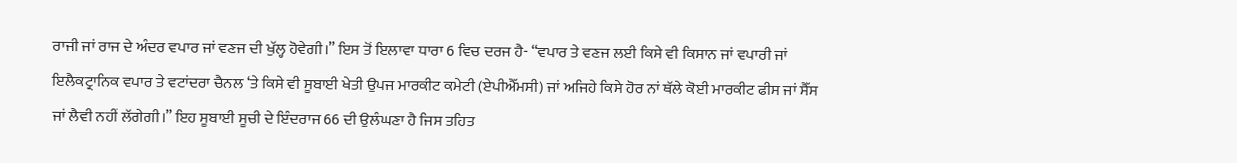ਰਾਜੀ ਜਾਂ ਰਾਜ ਦੇ ਅੰਦਰ ਵਪਾਰ ਜਾਂ ਵਣਜ ਦੀ ਖੁੱਲ੍ਹ ਹੋਵੇਗੀ।” ਇਸ ਤੋਂ ਇਲਾਵਾ ਧਾਰਾ 6 ਵਿਚ ਦਰਜ ਹੈ- “ਵਪਾਰ ਤੇ ਵਣਜ ਲਈ ਕਿਸੇ ਵੀ ਕਿਸਾਨ ਜਾਂ ਵਪਾਰੀ ਜਾਂ ਇਲੈਕਟ੍ਰਾਨਿਕ ਵਪਾਰ ਤੇ ਵਟਾਂਦਰਾ ਚੈਨਲ ‘ਤੇ ਕਿਸੇ ਵੀ ਸੂਬਾਈ ਖੇਤੀ ਉਪਜ ਮਾਰਕੀਟ ਕਮੇਟੀ (ਏਪੀਐੱਮਸੀ) ਜਾਂ ਅਜਿਹੇ ਕਿਸੇ ਹੋਰ ਨਾਂ ਥੱਲੇ ਕੋਈ ਮਾਰਕੀਟ ਫੀਸ ਜਾਂ ਸੈੱਸ ਜਾਂ ਲੈਵੀ ਨਹੀਂ ਲੱਗੇਗੀ।” ਇਹ ਸੂਬਾਈ ਸੂਚੀ ਦੇ ਇੰਦਰਾਜ 66 ਦੀ ਉਲੰਘਣਾ ਹੈ ਜਿਸ ਤਹਿਤ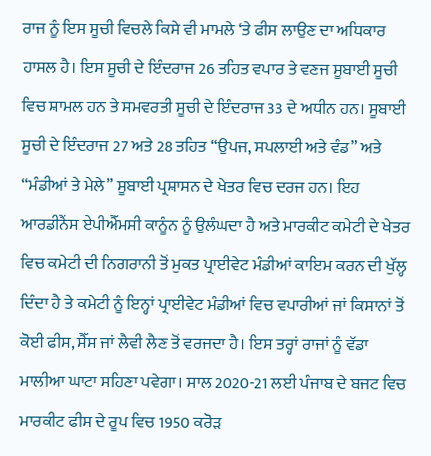ਰਾਜ ਨੂੰ ਇਸ ਸੂਚੀ ਵਿਚਲੇ ਕਿਸੇ ਵੀ ਮਾਮਲੇ ‘ਤੇ ਫੀਸ ਲਾਉਣ ਦਾ ਅਧਿਕਾਰ ਹਾਸਲ ਹੈ। ਇਸ ਸੂਚੀ ਦੇ ਇੰਦਰਾਜ 26 ਤਹਿਤ ਵਪਾਰ ਤੇ ਵਣਜ ਸੂਬਾਈ ਸੂਚੀ ਵਿਚ ਸ਼ਾਮਲ ਹਨ ਤੇ ਸਮਵਰਤੀ ਸੂਚੀ ਦੇ ਇੰਦਰਾਜ 33 ਦੇ ਅਧੀਨ ਹਨ। ਸੂਬਾਈ ਸੂਚੀ ਦੇ ਇੰਦਰਾਜ 27 ਅਤੇ 28 ਤਹਿਤ “ਉਪਜ, ਸਪਲਾਈ ਅਤੇ ਵੰਡ” ਅਤੇ “ਮੰਡੀਆਂ ਤੇ ਮੇਲੇ” ਸੂਬਾਈ ਪ੍ਰਸ਼ਾਸਨ ਦੇ ਖੇਤਰ ਵਿਚ ਦਰਜ ਹਨ। ਇਹ ਆਰਡੀਨੈਂਸ ਏਪੀਐੱਮਸੀ ਕਾਨੂੰਨ ਨੂੰ ਉਲੰਘਦਾ ਹੈ ਅਤੇ ਮਾਰਕੀਟ ਕਮੇਟੀ ਦੇ ਖੇਤਰ ਵਿਚ ਕਮੇਟੀ ਦੀ ਨਿਗਰਾਨੀ ਤੋਂ ਮੁਕਤ ਪ੍ਰਾਈਵੇਟ ਮੰਡੀਆਂ ਕਾਇਮ ਕਰਨ ਦੀ ਖੁੱਲ੍ਹ ਦਿੰਦਾ ਹੈ ਤੇ ਕਮੇਟੀ ਨੂੰ ਇਨ੍ਹਾਂ ਪ੍ਰਾਈਵੇਟ ਮੰਡੀਆਂ ਵਿਚ ਵਪਾਰੀਆਂ ਜਾਂ ਕਿਸਾਨਾਂ ਤੋਂ ਕੋਈ ਫੀਸ, ਸੈੱਸ ਜਾਂ ਲੈਵੀ ਲੈਣ ਤੋਂ ਵਰਜਦਾ ਹੈ। ਇਸ ਤਰ੍ਹਾਂ ਰਾਜਾਂ ਨੂੰ ਵੱਡਾ ਮਾਲੀਆ ਘਾਟਾ ਸਹਿਣਾ ਪਵੇਗਾ। ਸਾਲ 2020-21 ਲਈ ਪੰਜਾਬ ਦੇ ਬਜਟ ਵਿਚ ਮਾਰਕੀਟ ਫੀਸ ਦੇ ਰੂਪ ਵਿਚ 1950 ਕਰੋੜ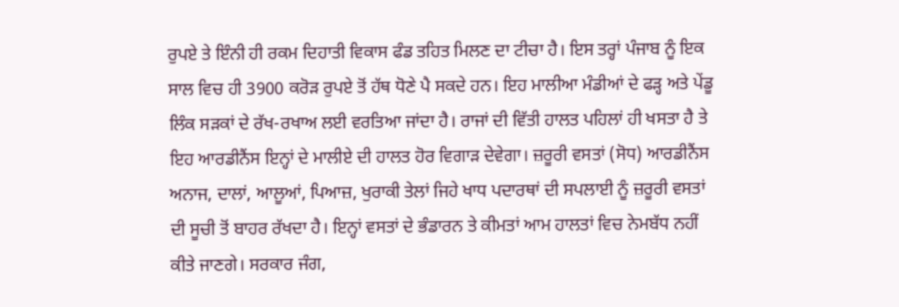ਰੁਪਏ ਤੇ ਇੰਨੀ ਹੀ ਰਕਮ ਦਿਹਾਤੀ ਵਿਕਾਸ ਫੰਡ ਤਹਿਤ ਮਿਲਣ ਦਾ ਟੀਚਾ ਹੈ। ਇਸ ਤਰ੍ਹਾਂ ਪੰਜਾਬ ਨੂੰ ਇਕ ਸਾਲ ਵਿਚ ਹੀ 3900 ਕਰੋੜ ਰੁਪਏ ਤੋਂ ਹੱਥ ਧੋਣੇ ਪੈ ਸਕਦੇ ਹਨ। ਇਹ ਮਾਲੀਆ ਮੰਡੀਆਂ ਦੇ ਫੜ੍ਹ ਅਤੇ ਪੇਂਡੂ ਲਿੰਕ ਸੜਕਾਂ ਦੇ ਰੱਖ-ਰਖਾਅ ਲਈ ਵਰਤਿਆ ਜਾਂਦਾ ਹੈ। ਰਾਜਾਂ ਦੀ ਵਿੱਤੀ ਹਾਲਤ ਪਹਿਲਾਂ ਹੀ ਖਸਤਾ ਹੈ ਤੇ ਇਹ ਆਰਡੀਨੈਂਸ ਇਨ੍ਹਾਂ ਦੇ ਮਾਲੀਏ ਦੀ ਹਾਲਤ ਹੋਰ ਵਿਗਾੜ ਦੇਵੇਗਾ। ਜ਼ਰੂਰੀ ਵਸਤਾਂ (ਸੋਧ) ਆਰਡੀਨੈਂਸ ਅਨਾਜ, ਦਾਲਾਂ, ਆਲੂਆਂ, ਪਿਆਜ਼, ਖੁਰਾਕੀ ਤੇਲਾਂ ਜਿਹੇ ਖਾਧ ਪਦਾਰਥਾਂ ਦੀ ਸਪਲਾਈ ਨੂੰ ਜ਼ਰੂਰੀ ਵਸਤਾਂ ਦੀ ਸੂਚੀ ਤੋਂ ਬਾਹਰ ਰੱਖਦਾ ਹੈ। ਇਨ੍ਹਾਂ ਵਸਤਾਂ ਦੇ ਭੰਡਾਰਨ ਤੇ ਕੀਮਤਾਂ ਆਮ ਹਾਲਤਾਂ ਵਿਚ ਨੇਮਬੱਧ ਨਹੀਂ ਕੀਤੇ ਜਾਣਗੇ। ਸਰਕਾਰ ਜੰਗ,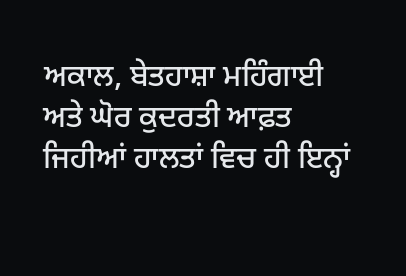ਅਕਾਲ, ਬੇਤਹਾਸ਼ਾ ਮਹਿੰਗਾਈ ਅਤੇ ਘੋਰ ਕੁਦਰਤੀ ਆਫ਼ਤ ਜਿਹੀਆਂ ਹਾਲਤਾਂ ਵਿਚ ਹੀ ਇਨ੍ਹਾਂ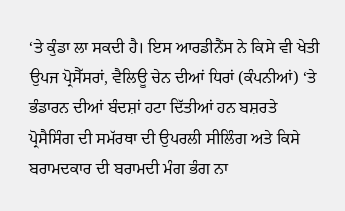‘ਤੇ ਕੁੰਡਾ ਲਾ ਸਕਦੀ ਹੈ। ਇਸ ਆਰਡੀਨੈਂਸ ਨੇ ਕਿਸੇ ਵੀ ਖੇਤੀ ਉਪਜ ਪ੍ਰੋਸੈੱਸਰਾਂ, ਵੈਲਿਊ ਚੇਨ ਦੀਆਂ ਧਿਰਾਂ (ਕੰਪਨੀਆਂ) ‘ਤੇ ਭੰਡਾਰਨ ਦੀਆਂ ਬੰਦਸ਼ਾਂ ਹਟਾ ਦਿੱਤੀਆਂ ਹਨ ਬਸ਼ਰਤੇ ਪ੍ਰੋਸੈਸਿੰਗ ਦੀ ਸਮੱਰਥਾ ਦੀ ਉਪਰਲੀ ਸੀਲਿੰਗ ਅਤੇ ਕਿਸੇ ਬਰਾਮਦਕਾਰ ਦੀ ਬਰਾਮਦੀ ਮੰਗ ਭੰਗ ਨਾ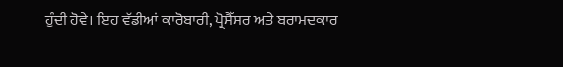ਹੁੰਦੀ ਹੋਵੇ। ਇਹ ਵੱਡੀਆਂ ਕਾਰੋਬਾਰੀ, ਪ੍ਰੋਸੈੱਸਰ ਅਤੇ ਬਰਾਮਦਕਾਰ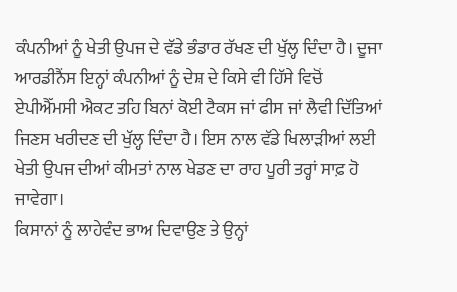ਕੰਪਨੀਆਂ ਨੂੰ ਖੇਤੀ ਉਪਜ ਦੇ ਵੱਡੇ ਭੰਡਾਰ ਰੱਖਣ ਦੀ ਖੁੱਲ੍ਹ ਦਿੰਦਾ ਹੈ। ਦੂਜਾ ਆਰਡੀਨੈਂਸ ਇਨ੍ਹਾਂ ਕੰਪਨੀਆਂ ਨੂੰ ਦੇਸ਼ ਦੇ ਕਿਸੇ ਵੀ ਹਿੱਸੇ ਵਿਚੋਂ ਏਪੀਐੱਮਸੀ ਐਕਟ ਤਹਿ ਬਿਨਾਂ ਕੋਈ ਟੈਕਸ ਜਾਂ ਫੀਸ ਜਾਂ ਲੈਵੀ ਦਿੱਤਿਆਂ ਜਿਣਸ ਖਰੀਦਣ ਦੀ ਖੁੱਲ੍ਹ ਦਿੰਦਾ ਹੈ। ਇਸ ਨਾਲ ਵੱਡੇ ਖਿਲਾੜੀਆਂ ਲਈ ਖੇਤੀ ਉਪਜ ਦੀਆਂ ਕੀਮਤਾਂ ਨਾਲ ਖੇਡਣ ਦਾ ਰਾਹ ਪੂਰੀ ਤਰ੍ਹਾਂ ਸਾਫ਼ ਹੋ ਜਾਵੇਗਾ।
ਕਿਸਾਨਾਂ ਨੂੰ ਲਾਹੇਵੰਦ ਭਾਅ ਦਿਵਾਉਣ ਤੇ ਉਨ੍ਹਾਂ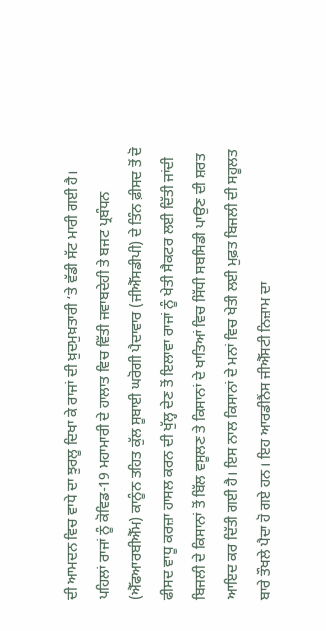ਦੀ ਆਮਦਨ ਵਿਚ ਵਾਧੇ ਦਾ ਝੁਰਲੂ ਦਿਖਾ ਕੇ ਰਾਜਾਂ ਦੀ ਖ਼ੁਦਮੁਖ਼ਤਾਰੀ ‘ਤੇ ਵੱਡੀ ਸੱਟ ਮਾਰੀ ਗਈ ਹੈ। ਪਹਿਲਾਂ ਰਾਜਾਂ ਨੂੰ ਕੋਵਿਡ-19 ਮਹਾਮਾਰੀ ਦੇ ਹਾਲਾਤ ਵਿਚ ਵਿੱਤੀ ਜਵਾਬਦੇਹੀ ਤੇ ਬਜਟ ਪ੍ਰਬੰਧਨ (ਐੱਫਆਰਬੀਐੱਮ) ਕਾਨੂੰਨ ਤਹਿਤ ਕੁੱਲ ਸੂਬਾਈ ਘਰੋਗੀ ਪੈਦਾਵਾਰ (ਜੀਐੱਸਡੀਪੀ) ਦੇ ਤਿੰਨ ਫ਼ੀਸਦ ਤੋਂ ਦੋ ਫੀਸਦ ਵਾਧੂ ਕਰਜ਼ਾ ਹਾਸਲ ਕਰਨ ਦੀ ਖੁੱਲ੍ਹ ਦੇਣ ਤੋਂ ਇਲਾਵਾ ਰਾਜਾਂ ਨੂੰ ਖੇਤੀ ਸੈਕਟਰ ਲਈ ਦਿੱਤੀ ਜਾਂਦੀ ਬਿਜਲੀ ਦੇ ਕਿਸਾਨਾਂ ਤੋਂ ਬਿੱਲ ਵਸੂਲਣ ਤੇ ਕਿਸਾਨਾਂ ਦੇ ਖਾਤਿਆਂ ਵਿਚ ਸਿੱਧੀ ਸਬਸਿਡੀ ਪਾਉਣ ਦੀ ਸ਼ਰਤ ਆਇਦ ਕਰ ਦਿੱਤੀ ਗਈ ਹੈ। ਇਸ ਨਾਲ ਕਿਸਾਨਾਂ ਦੇ ਮਨਾਂ ਵਿਚ ਖੇਤੀ ਲਈ ਮੁਫ਼ਤ ਬਿਜਲੀ ਦੀ ਸਹੂਲਤ ਬਾਰੇ ਤੌਖਲੇ ਪੈਦਾ ਹੋ ਗਏ ਹਨ। ਇਹ ਆਰਡੀਨੈਂਸ ਜੀਐੱਸਟੀ ਨਿਜ਼ਾਮ ਦਾ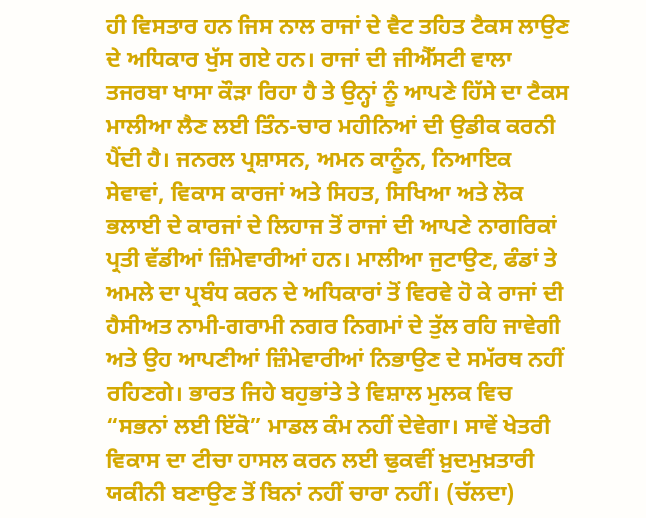ਹੀ ਵਿਸਤਾਰ ਹਨ ਜਿਸ ਨਾਲ ਰਾਜਾਂ ਦੇ ਵੈਟ ਤਹਿਤ ਟੈਕਸ ਲਾਉਣ ਦੇ ਅਧਿਕਾਰ ਖੁੱਸ ਗਏ ਹਨ। ਰਾਜਾਂ ਦੀ ਜੀਐੱਸਟੀ ਵਾਲਾ ਤਜਰਬਾ ਖਾਸਾ ਕੌੜਾ ਰਿਹਾ ਹੈ ਤੇ ਉਨ੍ਹਾਂ ਨੂੰ ਆਪਣੇ ਹਿੱਸੇ ਦਾ ਟੈਕਸ ਮਾਲੀਆ ਲੈਣ ਲਈ ਤਿੰਨ-ਚਾਰ ਮਹੀਨਿਆਂ ਦੀ ਉਡੀਕ ਕਰਨੀ ਪੈਂਦੀ ਹੈ। ਜਨਰਲ ਪ੍ਰਸ਼ਾਸਨ, ਅਮਨ ਕਾਨੂੰਨ, ਨਿਆਇਕ ਸੇਵਾਵਾਂ, ਵਿਕਾਸ ਕਾਰਜਾਂ ਅਤੇ ਸਿਹਤ, ਸਿਖਿਆ ਅਤੇ ਲੋਕ ਭਲਾਈ ਦੇ ਕਾਰਜਾਂ ਦੇ ਲਿਹਾਜ ਤੋਂ ਰਾਜਾਂ ਦੀ ਆਪਣੇ ਨਾਗਰਿਕਾਂ ਪ੍ਰਤੀ ਵੱਡੀਆਂ ਜ਼ਿੰਮੇਵਾਰੀਆਂ ਹਨ। ਮਾਲੀਆ ਜੁਟਾਉਣ, ਫੰਡਾਂ ਤੇ ਅਮਲੇ ਦਾ ਪ੍ਰਬੰਧ ਕਰਨ ਦੇ ਅਧਿਕਾਰਾਂ ਤੋਂ ਵਿਰਵੇ ਹੋ ਕੇ ਰਾਜਾਂ ਦੀ ਹੈਸੀਅਤ ਨਾਮੀ-ਗਰਾਮੀ ਨਗਰ ਨਿਗਮਾਂ ਦੇ ਤੁੱਲ ਰਹਿ ਜਾਵੇਗੀ ਅਤੇ ਉਹ ਆਪਣੀਆਂ ਜ਼ਿੰਮੇਵਾਰੀਆਂ ਨਿਭਾਉਣ ਦੇ ਸਮੱਰਥ ਨਹੀਂ ਰਹਿਣਗੇ। ਭਾਰਤ ਜਿਹੇ ਬਹੁਭਾਂਤੇ ਤੇ ਵਿਸ਼ਾਲ ਮੁਲਕ ਵਿਚ “ਸਭਨਾਂ ਲਈ ਇੱਕੋ” ਮਾਡਲ ਕੰਮ ਨਹੀਂ ਦੇਵੇਗਾ। ਸਾਵੇਂ ਖੇਤਰੀ ਵਿਕਾਸ ਦਾ ਟੀਚਾ ਹਾਸਲ ਕਰਨ ਲਈ ਢੁਕਵੀਂ ਖ਼ੁਦਮੁਖ਼ਤਾਰੀ ਯਕੀਨੀ ਬਣਾਉਣ ਤੋਂ ਬਿਨਾਂ ਨਹੀਂ ਚਾਰਾ ਨਹੀਂ। (ਚੱਲਦਾ)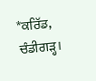*ਕਰਿੱਡ, ਚੰਡੀਗੜ੍ਹ।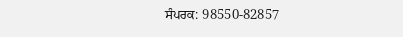ਸੰਪਰਕ: 98550-82857